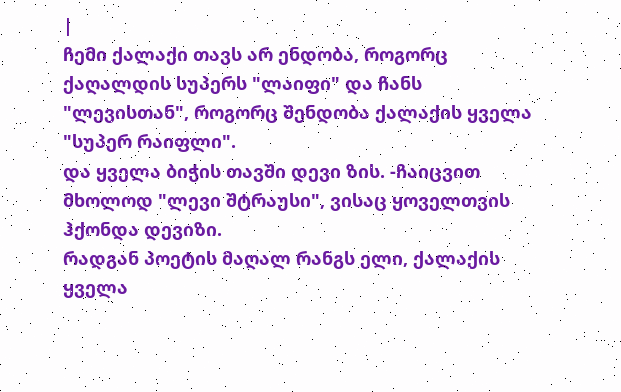|
ჩემი ქალაქი თავს არ ენდობა, როგორც ქაღალდის სუპერს "ლაიფი" და ჩანს "ლევისთან", როგორც შენდობა ქალაქის ყველა "სუპერ რაიფლი".
და ყველა ბიჭის თავში დევი ზის. -ჩაიცვით მხოლოდ "ლევი შტრაუსი", ვისაც ყოველთვის ჰქონდა დევიზი.
რადგან პოეტის მაღალ რანგს ელი, ქალაქის ყველა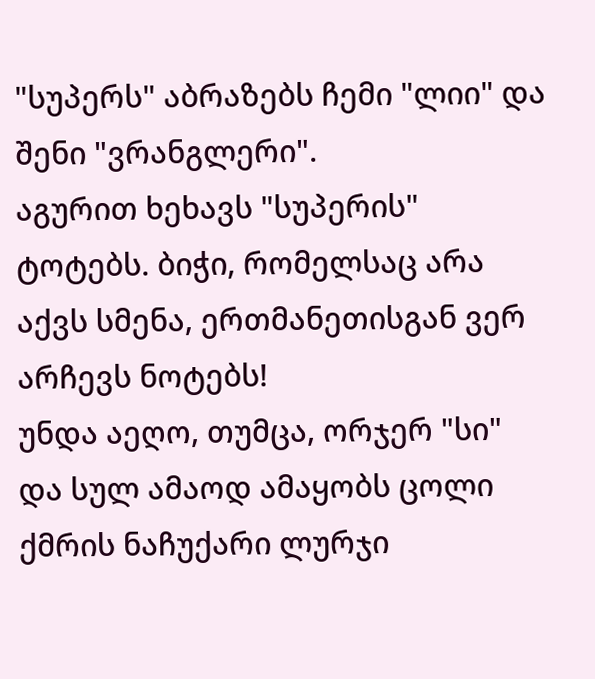"სუპერს" აბრაზებს ჩემი "ლიი" და შენი "ვრანგლერი".
აგურით ხეხავს "სუპერის" ტოტებს. ბიჭი, რომელსაც არა აქვს სმენა, ერთმანეთისგან ვერ არჩევს ნოტებს!
უნდა აეღო, თუმცა, ორჯერ "სი" და სულ ამაოდ ამაყობს ცოლი ქმრის ნაჩუქარი ლურჯი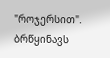"როჯერსით".
ბრწყინავს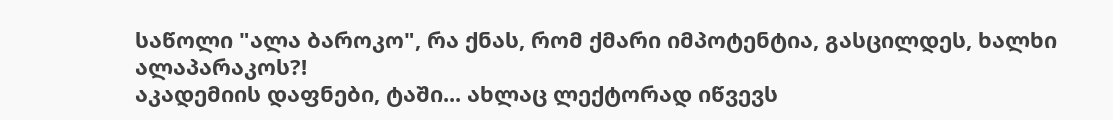საწოლი "ალა ბაროკო", რა ქნას, რომ ქმარი იმპოტენტია, გასცილდეს, ხალხი ალაპარაკოს?!
აკადემიის დაფნები, ტაში... ახლაც ლექტორად იწვევს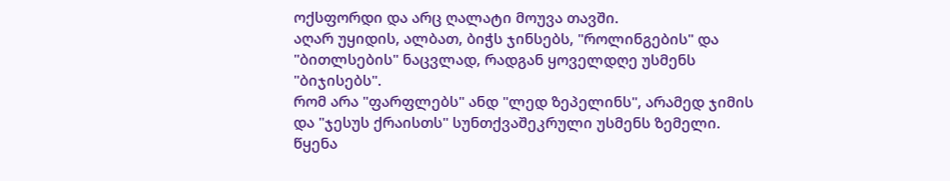ოქსფორდი და არც ღალატი მოუვა თავში.
აღარ უყიდის, ალბათ, ბიჭს ჯინსებს, "როლინგების" და "ბითლსების" ნაცვლად, რადგან ყოველდღე უსმენს "ბიჯისებს".
რომ არა "ფარფლებს" ანდ "ლედ ზეპელინს", არამედ ჯიმის და "ჯესუს ქრაისთს" სუნთქვაშეკრული უსმენს ზემელი.
წყენა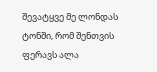შევატყვე მე ლონდას ტონში, რომ შენთვის ფერავს ალა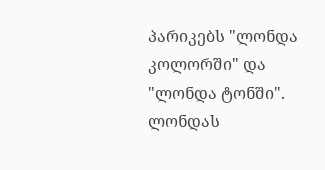პარიკებს "ლონდა კოლორში" და "ლონდა ტონში".
ლონდას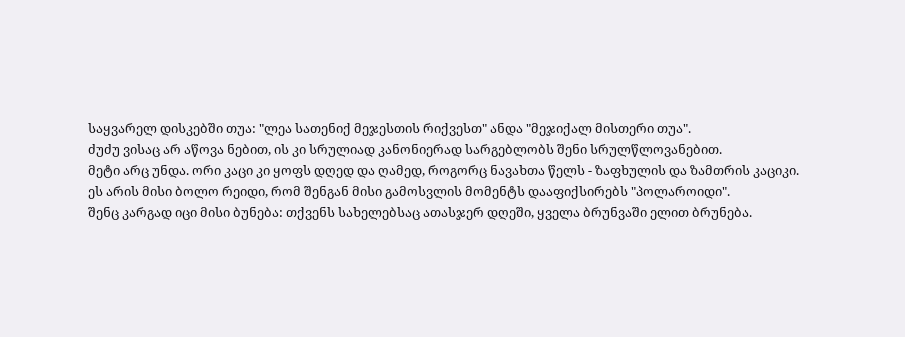საყვარელ დისკებში თუა: "ლეა სათენიქ მეჯესთის რიქვესთ" ანდა "მეჯიქალ მისთერი თუა".
ძუძუ ვისაც არ აწოვა ნებით, ის კი სრულიად კანონიერად სარგებლობს შენი სრულწლოვანებით.
მეტი არც უნდა. ორი კაცი კი ყოფს დღედ და ღამედ, როგორც ნავახთა წელს - ზაფხულის და ზამთრის კაციკი.
ეს არის მისი ბოლო რეიდი, რომ შენგან მისი გამოსვლის მომენტს დააფიქსირებს "პოლაროიდი".
შენც კარგად იცი მისი ბუნება: თქვენს სახელებსაც ათასჯერ დღეში, ყველა ბრუნვაში ელით ბრუნება.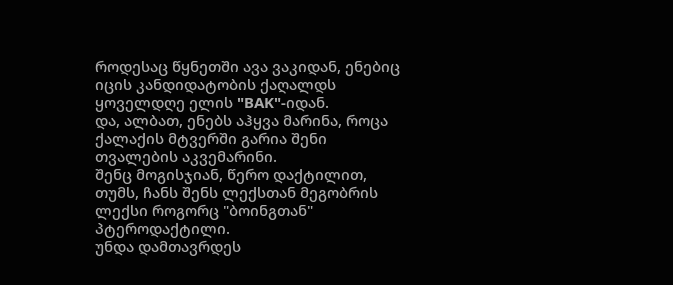როდესაც წყნეთში ავა ვაკიდან, ენებიც იცის კანდიდატობის ქაღალდს ყოველდღე ელის "BAK"-იდან.
და, ალბათ, ენებს აჰყვა მარინა, როცა ქალაქის მტვერში გარია შენი თვალების აკვემარინი.
შენც მოგისჯიან, წერო დაქტილით, თუმს, ჩანს შენს ლექსთან მეგობრის ლექსი როგორც "ბოინგთან" პტეროდაქტილი.
უნდა დამთავრდეს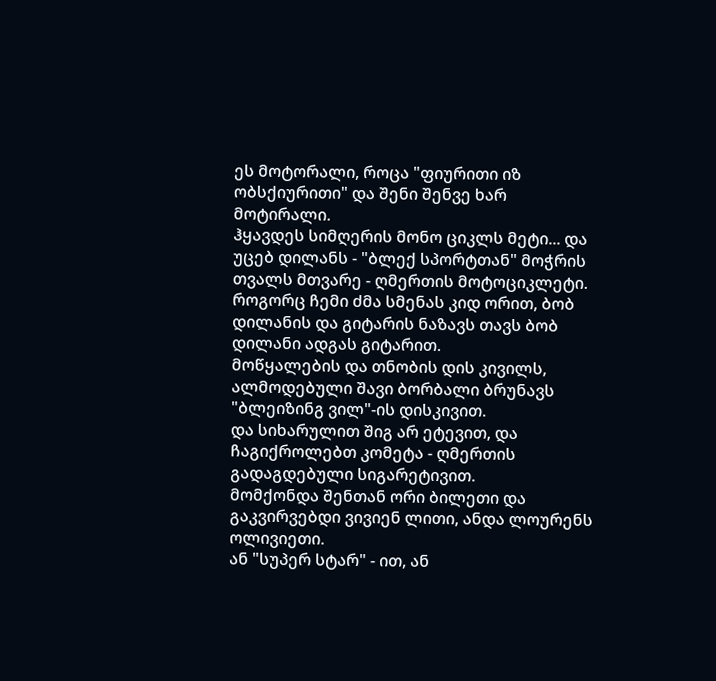ეს მოტორალი, როცა "ფიურითი იზ ობსქიურითი" და შენი შენვე ხარ მოტირალი.
ჰყავდეს სიმღერის მონო ციკლს მეტი... და უცებ დილანს - "ბლექ სპორტთან" მოჭრის თვალს მთვარე - ღმერთის მოტოციკლეტი.
როგორც ჩემი ძმა სმენას კიდ ორით, ბობ დილანის და გიტარის ნაზავს თავს ბობ დილანი ადგას გიტარით.
მოწყალების და თნობის დის კივილს, ალმოდებული შავი ბორბალი ბრუნავს "ბლეიზინგ ვილ"-ის დისკივით.
და სიხარულით შიგ არ ეტევით, და ჩაგიქროლებთ კომეტა - ღმერთის გადაგდებული სიგარეტივით.
მომქონდა შენთან ორი ბილეთი და გაკვირვებდი ვივიენ ლითი, ანდა ლოურენს ოლივიეთი.
ან "სუპერ სტარ" - ით, ან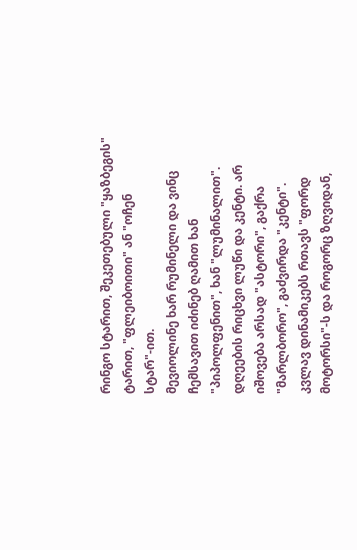რინგო სტარით, შეკეთებული "ყაზბეგის" ტარით, "ფლეიბოითი" ან "ოჩენ სტარ"-ით.
მევიოლინე ხარ რუმინელი და ვინც ჩემსავით იძინებ ღამით ხან "პიპოლფენით", ხან "ლუმინალით".
დღეების რიცხვი ლუწი და კენტი. არ იშოვება არსად "ასტორი", გაქრა "მარლბორო", გაძვირდა "კენტი".
კვლავ დინამიკებს რთავს "ფორდ მოტორსი"-ს და როგორც ზღვიდან,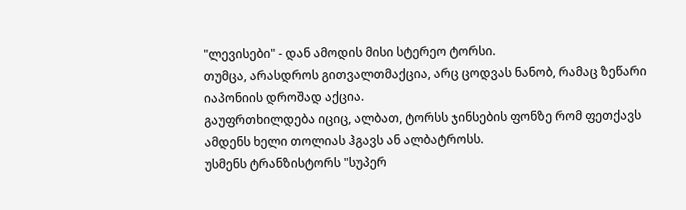"ლევისები" - დან ამოდის მისი სტერეო ტორსი.
თუმცა, არასდროს გითვალთმაქცია, არც ცოდვას ნანობ, რამაც ზეწარი იაპონიის დროშად აქცია.
გაუფრთხილდება იციც, ალბათ, ტორსს ჯინსების ფონზე რომ ფეთქავს ამდენს ხელი თოლიას ჰგავს ან ალბატროსს.
უსმენს ტრანზისტორს "სუპერ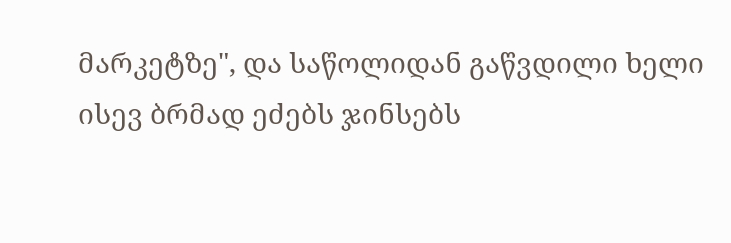მარკეტზე", და საწოლიდან გაწვდილი ხელი ისევ ბრმად ეძებს ჯინსებს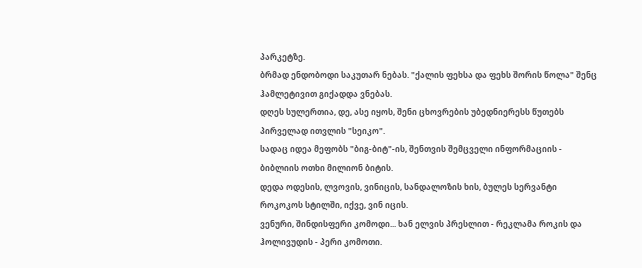პარკეტზე.
ბრმად ენდობოდი საკუთარ ნებას. "ქალის ფეხსა და ფეხს შორის წოლა" შენც ჰამლეტივით გიქადდა ვნებას.
დღეს სულერთია, დე, ასე იყოს, შენი ცხოვრების უბედნიერესს წუთებს პირველად ითვლის "სეიკო".
სადაც იდეა მეფობს "ბიგ-ბიტ"-ის, შენთვის შემცველი ინფორმაციის - ბიბლიის ოთხი მილიონ ბიტის.
დედა ოდესის, ლვოვის, ვინიცის, სანდალოზის ხის, ბულეს სერვანტი როკოკოს სტილში, იქვე, ვინ იცის.
ვენური, შინდისფერი კომოდი... ხან ელვის პრესლით - რეკლამა როკის და ჰოლივუდის - პერი კომოთი.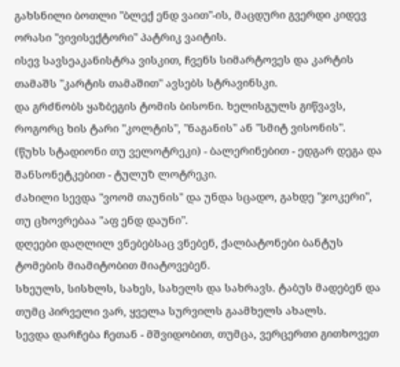გახსნილი ბოთლი "ბლექ ენდ ვაით"-ის, მაცდური გვერდი კიდევ ორასი "ვივისექტორი" პატრიკ ვაიტის.
ისევ სავსეაკანისტრა ვისკით, ჩვენს სიმარტოვეს და კარტის თამაშს "კარტის თამაშით" ავსებს სტრავინსკი.
და გრძნობს ყაზბეგის ტომის ბისონი. ხელისგულს გიწვავს, როგორც ხის ტარი "კოლტის", "ნაგანის" ან "სმიტ ვისონის".
(წუხს სტადიონი თუ ველოტრეკი) - ბალერინებით - ედგარ დეგა და შანსონეტკებით - ტულუზ ლოტრეკი.
ძახილი სევდა "ვოომ თაუნის" და უნდა სცადო, გახდე "ჯოკერი", თუ ცხოვრებაა "აფ ენდ დაუნი".
დღეები დაღლილ ვნებებსაც ვნებენ, ქალბატონები ბანტუს ტომების მიამიტობით მიატოვებენ.
სხეულს, სისხლს, სახეს, სახელს და სახრავს. ტაბუს მადებენ და თუმც პირველი ვარ, ყველა სურვილს გაამხელს ახალს.
სევდა დარჩება ჩეთან - მშვიდობით, თუმცა, ვერცერთი გითხოვეთ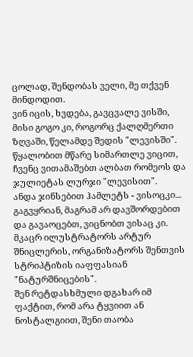ცოლად, შენდობას ველი, მე თქვენ მინდოდით.
ვინ იცის, ხვდება, გავცვალე ვისში, მისი გოგო კი, როგორც ქალღმერთი ზღვაში, წელამდე შედის "ლევისში".
წყალობით მწარე სიმართლე ვიცით, ჩვენც ვითამაშებთ ალბათ რომეოს და ჯულიეტას ლურჯი "ლევისით".
ანდა ჯინსებით ჰამლეტს - ვისოცკი... გაგვყრიან, მაგრამ არ დავშორდებით და გავაოცებთ, ვიცნობთ ვისაც კი.
მკაცრ ილუსტრატორს არტურ შნიცლერის, ორგანიზატორს შენთვის სტრიპტიზის იაფფასიან "ნატურშნიცების".
შენ რეტდასხმული დგახარ იმ ფაქტით, რომ არა ტყვიით ან ნოსტალგიით, შენი თაობა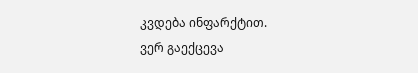კვდება ინფარქტით.
ვერ გაექცევა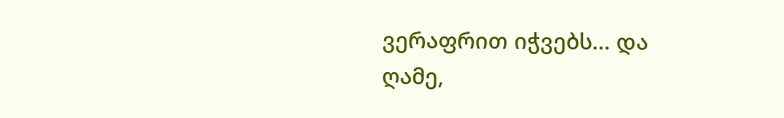ვერაფრით იჭვებს... და ღამე,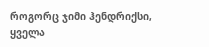როგორც ჯიმი ჰენდრიქსი, ყველა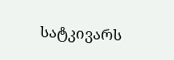სატკივარს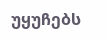უყუჩებს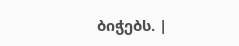ბიჭებს. |